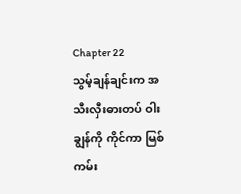Chapter 22
သွမ့်ချန်ချင်းက အသီးလှီးဓားတပ် ဝါးချွန်ကို ကိုင်ကာ မြစ်ကမ်း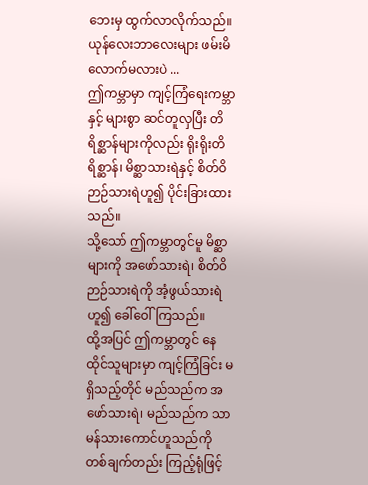ဘေးမှ ထွက်လာလိုက်သည်။
ယုန်လေးဘာလေးများ ဖမ်းမိလောက်မလားပဲ ...
ဤကမ္ဘာမှာ ကျင့်ကြံရေးကမ္ဘာနှင့် များစွာ ဆင်တူလှပြီး တိရိစ္ဆာန်များကိုလည်း ရိုးရိုးတိရိစ္ဆာန်၊ မိစ္ဆာသားရဲနှင့် စိတ်ဝိဉာဉ်သားရဲဟူ၍ ပိုင်းခြားထားသည်။
သို့သော် ဤကမ္ဘာတွင်မူ မိစ္ဆာများကို အဖော်သားရဲ၊ စိတ်ဝိဉာဉ်သားရဲကို အံ့ဖွယ်သားရဲဟူ၍ ခေါ်ဝေါ်ကြသည်။
ထို့အပြင် ဤကမ္ဘာတွင် နေထိုင်သူများမှာ ကျင့်ကြံခြင်း မရှိသည့်တိုင် မည်သည်က အဖော်သားရဲ၊ မည်သည်က သာမန်သားကောင်ဟူသည်ကို တစ်ချက်တည်း ကြည့်ရုံဖြင့်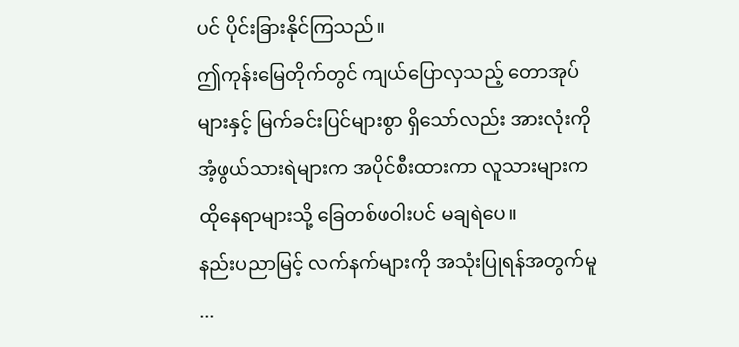ပင် ပိုင်းခြားနိုင်ကြသည်။
ဤကုန်းမြေတိုက်တွင် ကျယ်ပြောလှသည့် တောအုပ်များနှင့် မြက်ခင်းပြင်များစွာ ရှိသော်လည်း အားလုံးကို အံ့ဖွယ်သားရဲများက အပိုင်စီးထားကာ လူသားများက ထိုနေရာများသို့ ခြေတစ်ဖဝါးပင် မချရဲပေ။
နည်းပညာမြင့် လက်နက်များကို အသုံးပြုရန်အတွက်မူ ...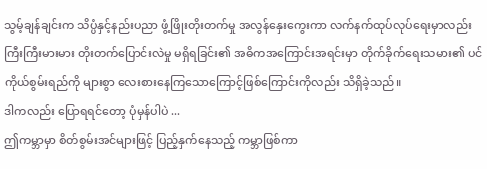သွမ့်ချန်ချင်းက သိပ္ပံနှင့်နည်းပညာ ဖွံ့ဖြိုးတိုးတက်မှု အလွန်နှေးကွေးကာ လက်နက်ထုပ်လုပ်ရေးမှာလည်း ကြီးကြီးမားမား တိုးတက်ပြောင်းလဲမှု မရှိရခြင်း၏ အဓိကအကြောင်းအရင်းမှာ တိုက်ခိုက်ရေးသမား၏ ပင်ကိုယ်စွမ်းရည်ကို များစွာ လေးစားနေကြသောကြောင့်ဖြစ်ကြောင်းကိုလည်း သိရှိခဲ့သည်။
ဒါကလည်း ပြောရရင်တော့ ပုံမှန်ပါပဲ ...
ဤကမ္ဘာမှာ စိတ်စွမ်းအင်များဖြင့် ပြည့်နှက်နေသည့် ကမ္ဘာဖြစ်ကာ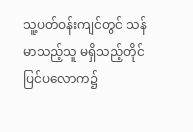သူ့ပတ်ဝန်းကျင်တွင် သန်မာသည့်သူ မရှိသည့်တိုင် ပြင်ပလောက၌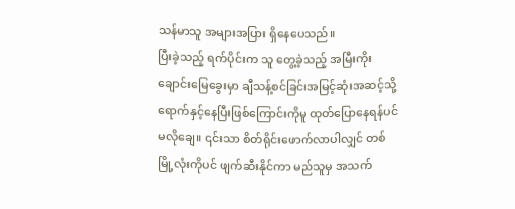သန်မာသူ အများအပြား ရှိနေပေသည်။
ပြီးခဲ့သည့် ရက်ပိုင်းက သူ တွေ့ခဲ့သည့် အမြီးကိုးချောင်းမြေခွေးမှာ ချီသန့်စင်ခြင်းအမြင့်ဆုံးအဆင့်သို့ ရောက်နှင့်နေပြီးဖြစ်ကြောင်းကိုမူ ထုတ်ပြောနေရန်ပင် မလိုချေ။ ၎င်းသာ စိတ်ရိုင်းဖောက်လာပါလျှင် တစ်မြို့လုံးကိုပင် ဖျက်ဆီးနိုင်ကာ မည်သူမှ အသက်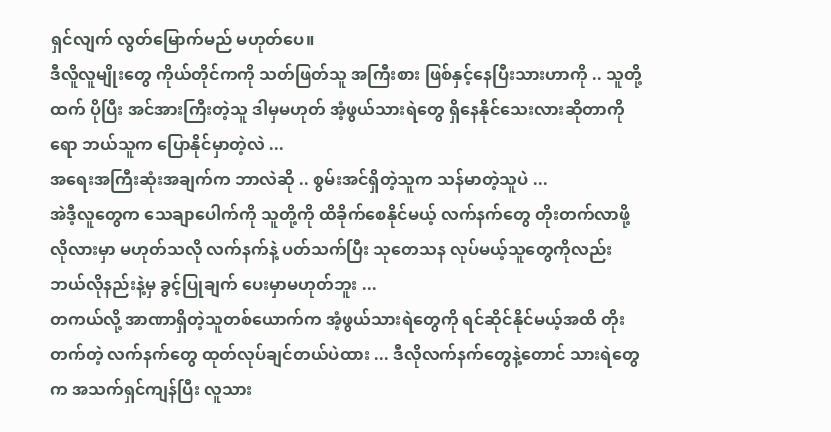ရှင်လျက် လွတ်မြောက်မည် မဟုတ်ပေ။
ဒီလိူလူမျိုးတွေ ကိုယ်တိုင်ကကို သတ်ဖြတ်သူ အကြီးစား ဖြစ်နှင့်နေပြီးသားဟာကို .. သူတို့ထက် ပိုပြီး အင်အားကြီးတဲ့သူ ဒါမှမဟုတ် အံ့ဖွယ်သားရဲတွေ ရှိနေနိုင်သေးလားဆိုတာကိုရော ဘယ်သူက ပြောနိုင်မှာတဲ့လဲ ...
အရေးအကြီးဆုံးအချက်က ဘာလဲဆို .. စွမ်းအင်ရှိတဲ့သူက သန်မာတဲ့သူပဲ ...
အဲဒီ့လူတွေက သေချာပေါက်ကို သူတို့ကို ထိခိုက်စေနိုင်မယ့် လက်နက်တွေ တိုးတက်လာဖို့ လိုလားမှာ မဟုတ်သလို လက်နက်နဲ့ ပတ်သက်ပြီး သုတေသန လုပ်မယ့်သူတွေကိုလည်း ဘယ်လိုနည်းနဲ့မှ ခွင့်ပြုချက် ပေးမှာမဟုတ်ဘူး ...
တကယ်လို့ အာဏာရှိတဲ့သူတစ်ယောက်က အံ့ဖွယ်သားရဲတွေကို ရင်ဆိုင်နိုင်မယ့်အထိ တိုးတက်တဲ့ လက်နက်တွေ ထုတ်လုပ်ချင်တယ်ပဲထား ... ဒီလိုလက်နက်တွေနဲ့တောင် သားရဲတွေက အသက်ရှင်ကျန်ပြီး လူသား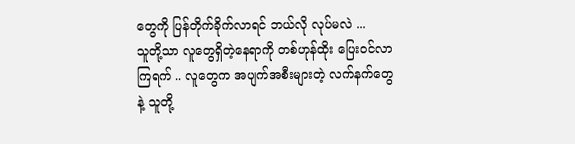တွေကို ပြန်တိုက်ခိုက်လာရင် ဘယ်လို လုပ်မလဲ ...
သူတို့သာ လူတွေရှိတဲ့နေရာကို တစ်ဟုန်ထိုး ပြေးဝင်လာကြရက် .. လူတွေက အပျက်အစီးများတဲ့ လက်နက်တွေနဲ့ သူတို့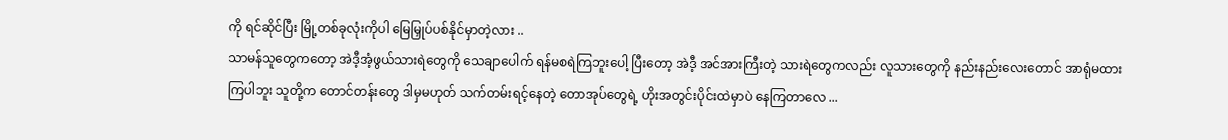ကို ရင်ဆိုင်ပြီး မြို့တစ်ခုလုံးကိုပါ မြေမြှုပ်ပစ်နိုင်မှာတဲ့လား ..
သာမန်သူတွေကတော့ အဲဒီ့အံ့ဖွယ်သားရဲတွေကို သေချာပေါက် ရန်မစရဲကြဘူးပေါ့ ပြီးတော့ အဲဒီ့ အင်အားကြီးတဲ့ သားရဲတွေကလည်း လူသားတွေကို နည်းနည်းလေးတောင် အာရုံမထားကြပါဘူး သူတို့က တောင်တန်းတွေ ဒါမှမဟုတ် သက်တမ်းရင့်နေတဲ့ တောအုပ်တွေရဲ့ ဟိုးအတွင်းပိုင်းထဲမှာပဲ နေကြတာလေ ...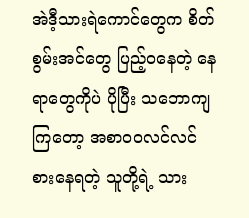အဲဒီ့သားရဲကောင်တွေက စိတ်စွမ်းအင်တွေ ပြည့်ဝနေတဲ့ နေရာတွေကိုပဲ ပိုပြီး သဘောကျကြတော့ အစာဝဝလင်လင် စားနေရတဲ့ သူတို့ရဲ့ သား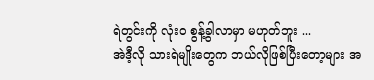ရဲတွင်းကို လုံးဝ စွန့်ခွါလာမှာ မဟုတ်ဘူး ...
အဲဒီ့လို သားရဲမျိုးတွေက ဘယ်လိုဖြစ်ပြီးတော့များ အ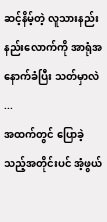ဆင့်နိမ့်တဲ့ လူသားနည်းနည်းလောက်ကို အာရုံအနောက်ခံပြီး သတ်မှာလဲ ...
အထက်တွင် ပြောခဲ့သည့်အတိုင်းပင် အံ့ဖွယ်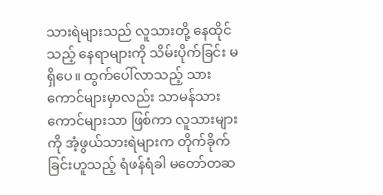သားရဲများသည် လူသားတို့ နေထိုင်သည့် နေရာများကို သိမ်းပိုက်ခြင်း မရှိပေ။ ထွက်ပေါ်လာသည့် သားကောင်များမှာလည်း သာမန်သားကောင်များသာ ဖြစ်ကာ လူသားများကို အံ့ဖွယ်သားရဲများက တိုက်ခိုက်ခြင်းဟူသည့် ရံဖန်ရံခါ မတော်တဆ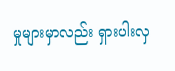မှုများမှာလည်း ရှားပါးလှ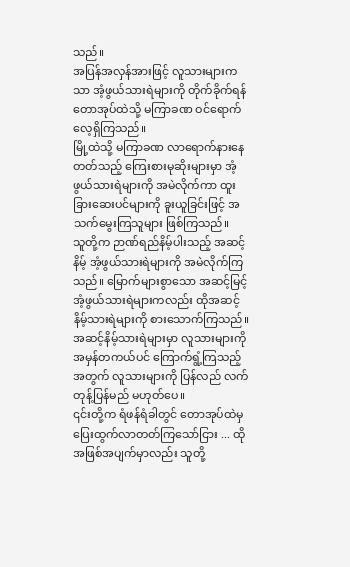သည်။
အပြန်အလှန်အားဖြင့် လူသားများကသာ အံ့ဖွယ်သားရဲများကို တိုက်ခိုက်ရန် တောအုပ်ထဲသို့ မကြာခဏ ဝင်ရောက်လေ့ရှိကြသည်။
မြို့ထဲသို့ မကြာခဏ လာရောက်နားနေတတ်သည့် ကြေးစားမုဆိုးများမှာ အံ့ဖွယ်သားရဲများကို အမဲလိုက်ကာ ထူးခြားဆေးပင်များကို ခူးယူခြင်းဖြင့် အသက်မွေးကြသူများ ဖြစ်ကြသည်။
သူတို့က ဉာဏ်ရည်နိမ့်ပါးသည့် အဆင့်နိမ့် အံ့ဖွယ်သားရဲများကို အမဲလိုက်ကြသည်။ မြောက်များစွာသော အဆင့်မြင့်အံ့ဖွယ်သားရဲများကလည်း ထိုအဆင့်နိမ့်သားရဲများကို စားသောက်ကြသည်။ အဆင့်နိမ့်သားရဲများမှာ လူသားများကို အမှန်တကယ်ပင် ကြောက်ရွံ့ကြသည့်အတွက် လူသားများကို ပြန်လည် လက်တုန့်ပြန်မည် မဟုတ်ပေ။
၎င်းတို့က ရံဖန်ရံခါတွင် တောအုပ်ထဲမှ ပြေးထွက်လာတတ်ကြသော်ငြား ... ထိုအဖြစ်အပျက်မှာလည်း သူတို့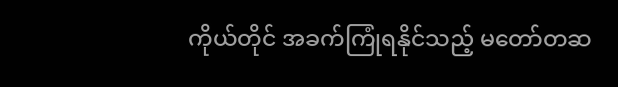ကိုယ်တိုင် အခက်ကြုံရနိုင်သည့် မတော်တဆ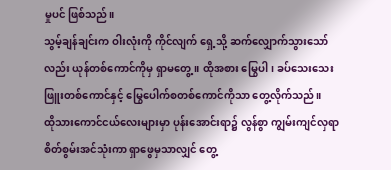မှုပင် ဖြစ်သည်။
သွမ့်ချန်ချင်းက ဝါးလုံးကို ကိုင်လျက် ရှေ့သို့ ဆက်လျှောက်သွားသော်လည်း ယုန်တစ်ကောင်ကိုမှ ရှာမတွေ့။ ထိုအစား မြွေပါ၊ ခပ်သေးသေး ဖြူးတစ်ကောင်နှင့် မြွေပေါက်စတစ်ကောင်ကိုသာ တွေ့လိုက်သည်။
ထိုသားကောင်ငယ်လေးများမှာ ပုန်းအောင်းရာ၌ လွန်စွာ ကျွမ်းကျင်လှရာ စိတ်စွမ်းအင်သုံးကာ ရှာဖွေမှသာလျှင် တွေ့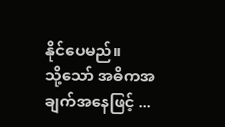နိုင်ပေမည်။
သို့သော် အဓိကအချက်အနေဖြင့် ...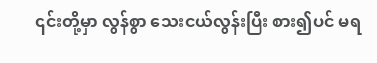၎င်းတို့မှာ လွန်စွာ သေးငယ်လွန်းပြီး စား၍ပင် မရ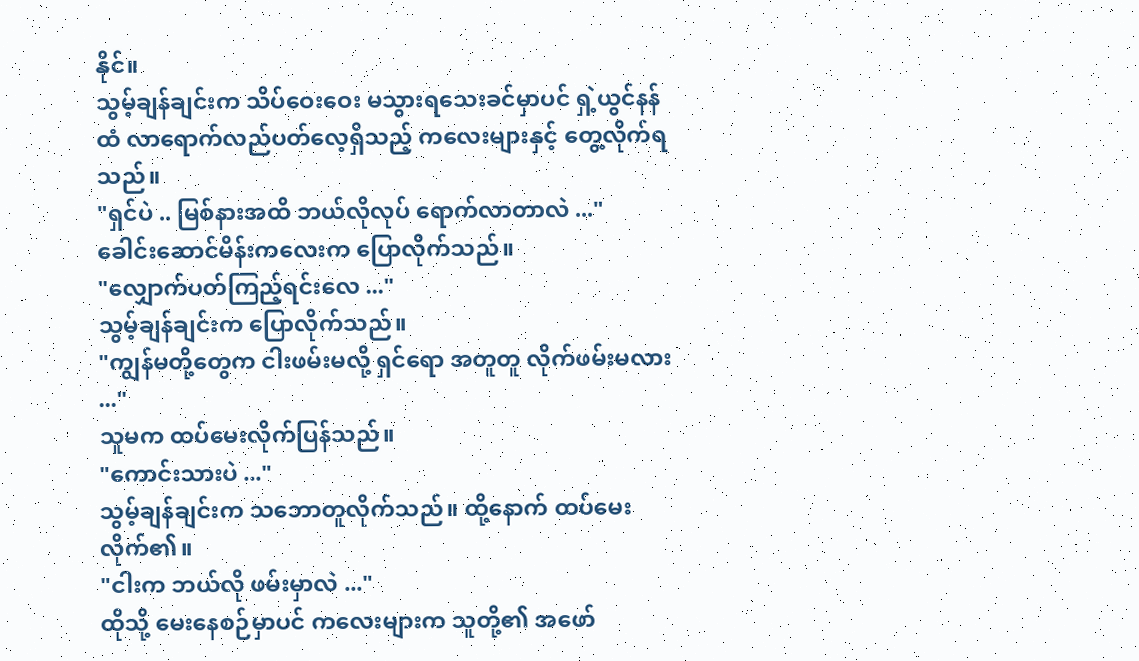နိုင်။
သွမ့်ချန်ချင်းက သိပ်ဝေးဝေး မသွားရသေးခင်မှာပင် ရှဲ့ယွင်နန်ထံ လာရောက်လည်ပတ်လေ့ရှိသည့် ကလေးများနှင့် တွေ့လိုက်ရသည်။
"ရှင်ပဲ .. မြစ်နားအထိ ဘယ်လိုလုပ် ရောက်လာတာလဲ ..."
ခေါင်းဆောင်မိန်းကလေးက ပြောလိုက်သည်။
"လျှောက်ပတ်ကြည့်ရင်းလေ ..."
သွမ့်ချန်ချင်းက ပြောလိုက်သည်။
"ကျွန်မတို့တွေက ငါးဖမ်းမလို့ ရှင်ရော အတူတူ လိုက်ဖမ်းမလား ..."
သူမက ထပ်မေးလိုက်ပြန်သည်။
"ကောင်းသားပဲ ..."
သွမ့်ချန်ချင်းက သဘောတူလိုက်သည်။ ထို့နောက် ထပ်မေးလိုက်၏။
"ငါးက ဘယ်လို ဖမ်းမှာလဲ ..."
ထိုသို့ မေးနေစဉ်မှာပင် ကလေးများက သူတို့၏ အဖော်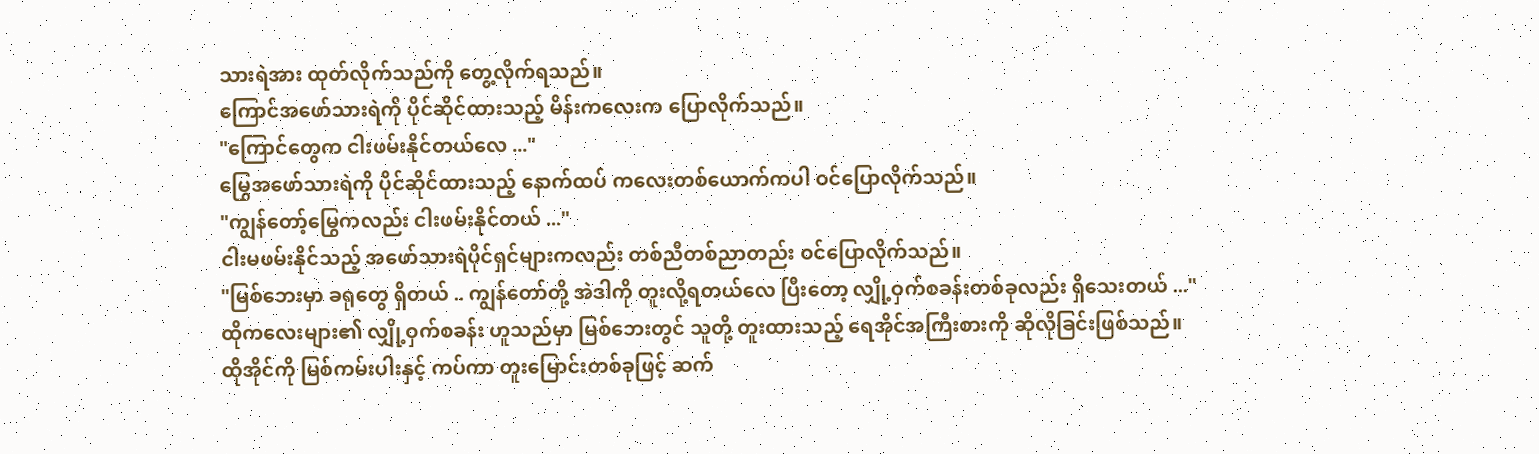သားရဲအား ထုတ်လိုက်သည်ကို တွေ့လိုက်ရသည်။
ကြောင်အဖော်သားရဲကို ပိုင်ဆိုင်ထားသည့် မိန်းကလေးက ပြောလိုက်သည်။
"ကြောင်တွေက ငါးဖမ်းနိုင်တယ်လေ ..."
မြွေအဖော်သားရဲကို ပိုင်ဆိုင်ထားသည့် နောက်ထပ် ကလေးတစ်ယောက်ကပါ ဝင်ပြောလိုက်သည်။
"ကျွန်တော့်မြွေကလည်း ငါးဖမ်းနိုင်တယ် ..."
ငါးမဖမ်းနိုင်သည့် အဖော်သားရဲပိုင်ရှင်များကလည်း တစ်ညီတစ်ညာတည်း ဝင်ပြောလိုက်သည်။
"မြစ်ဘေးမှာ ခရုတွေ ရှိတယ် .. ကျွန်တော်တို့ အဲဒါကို တူးလို့ရတယ်လေ ပြီးတော့ လျှို့ဝှက်စခန်းတစ်ခုလည်း ရှိသေးတယ် ..."
ထိုကလေးများ၏ လျှို့ဝှက်စခန်း ဟူသည်မှာ မြစ်ဘေးတွင် သူတို့ တူးထားသည့် ရေအိုင်အကြီးစားကို ဆိုလိုခြင်းဖြစ်သည်။
ထိုအိုင်ကို မြစ်ကမ်းပါးနှင့် ကပ်ကာ တူးမြောင်းတစ်ခုဖြင့် ဆက်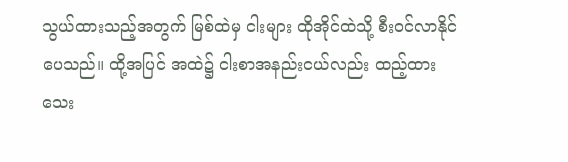သွယ်ထားသည့်အတွက် မြစ်ထဲမှ ငါးများ ထိုအိုင်ထဲသို့ စီးဝင်လာနိုင်ပေသည်။ ထို့အပြင် အထဲ၌ ငါးစာအနည်းငယ်လည်း ထည့်ထားသေး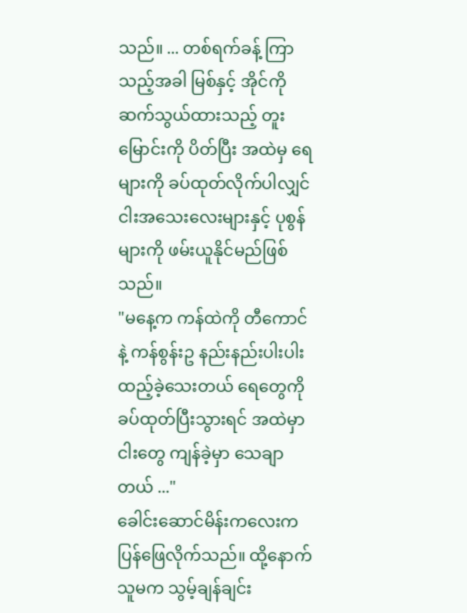သည်။ ... တစ်ရက်ခန့် ကြာသည့်အခါ မြစ်နှင့် အိုင်ကို ဆက်သွယ်ထားသည့် တူးမြောင်းကို ပိတ်ပြီး အထဲမှ ရေများကို ခပ်ထုတ်လိုက်ပါလျှင် ငါးအသေးလေးများနှင့် ပုစွန်များကို ဖမ်းယူနိုင်မည်ဖြစ်သည်။
"မနေ့က ကန်ထဲကို တီကောင်နဲ့ ကန်စွန်းဥ နည်းနည်းပါးပါး ထည့်ခဲ့သေးတယ် ရေတွေကို ခပ်ထုတ်ပြီးသွားရင် အထဲမှာ ငါးတွေ ကျန်ခဲ့မှာ သေချာတယ် ..."
ခေါင်းဆောင်မိန်းကလေးက ပြန်ဖြေလိုက်သည်။ ထို့နောက် သူမက သွမ့်ချန်ချင်း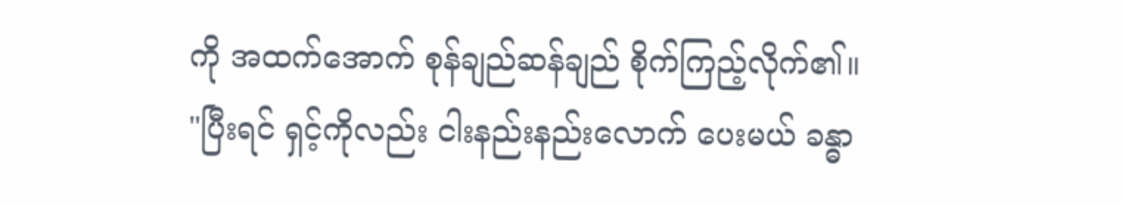ကို အထက်အောက် စုန်ချည်ဆန်ချည် စိုက်ကြည့်လိုက်၏။
"ပြီးရင် ရှင့်ကိုလည်း ငါးနည်းနည်းလောက် ပေးမယ် ခန္ဓာ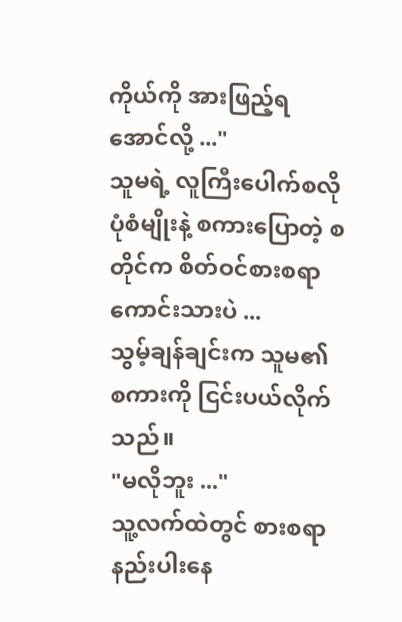ကိုယ်ကို အားဖြည့်ရအောင်လို့ ..."
သူမရဲ့ လူကြီးပေါက်စလို ပုံစံမျိုးနဲ့ စကားပြောတဲ့ စတိုင်က စိတ်ဝင်စားစရာကောင်းသားပဲ ...
သွမ့်ချန်ချင်းက သူမ၏ စကားကို ငြင်းပယ်လိုက်သည်။
"မလိုဘူး ..."
သူ့လက်ထဲတွင် စားစရာ နည်းပါးနေ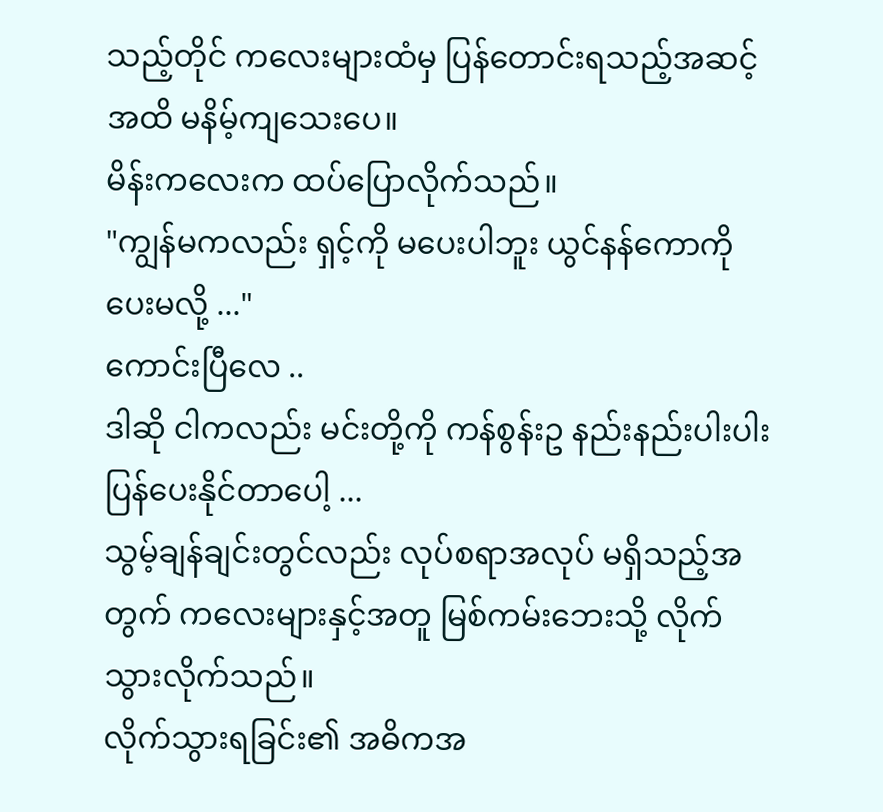သည့်တိုင် ကလေးများထံမှ ပြန်တောင်းရသည့်အဆင့်အထိ မနိမ့်ကျသေးပေ။
မိန်းကလေးက ထပ်ပြောလိုက်သည်။
"ကျွန်မကလည်း ရှင့်ကို မပေးပါဘူး ယွင်နန်ကောကို ပေးမလို့ ..."
ကောင်းပြီလေ ..
ဒါဆို ငါကလည်း မင်းတို့ကို ကန်စွန်းဥ နည်းနည်းပါးပါး ပြန်ပေးနိုင်တာပေါ့ ...
သွမ့်ချန်ချင်းတွင်လည်း လုပ်စရာအလုပ် မရှိသည့်အတွက် ကလေးများနှင့်အတူ မြစ်ကမ်းဘေးသို့ လိုက်သွားလိုက်သည်။
လိုက်သွားရခြင်း၏ အဓိကအ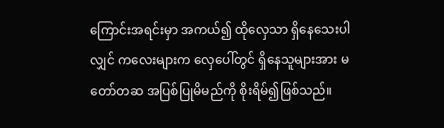ကြောင်းအရင်းမှာ အကယ်၍ ထိုလှေသာ ရှိနေသေးပါလျှင် ကလေးများက လှေပေါ်တွင် ရှိနေသူများအား မတော်တဆ အပြစ်ပြုမိမည်ကို စိုးရိမ်၍ဖြစ်သည်။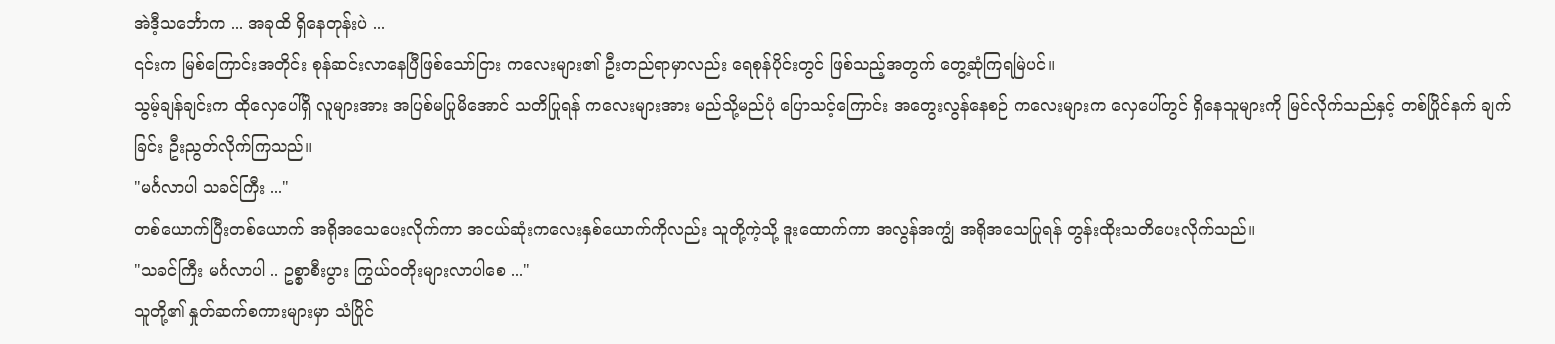အဲဒီ့သင်္ဘောက ... အခုထိ ရှိနေတုန်းပဲ ...
၎င်းက မြစ်ကြောင်းအတိုင်း စုန်ဆင်းလာနေပြီဖြစ်သော်ငြား ကလေးများ၏ ဦးတည်ရာမှာလည်း ရေစုန်ပိုင်းတွင် ဖြစ်သည့်အတွက် တွေ့ဆုံကြရမြဲပင်။
သွမ့်ချန်ချင်းက ထိုလှေပေါ်ရှိ လူများအား အပြစ်မပြုမိအောင် သတိပြုရန် ကလေးများအား မည်သို့မည်ပုံ ပြောသင့်ကြောင်း အတွေးလွန်နေစဉ် ကလေးများက လှေပေါ်တွင် ရှိနေသူများကို မြင်လိုက်သည်နှင့် တစ်ပြိုင်နက် ချက်ခြင်း ဦးညွတ်လိုက်ကြသည်။
"မင်္ဂလာပါ သခင်ကြီး ..."
တစ်ယောက်ပြီးတစ်ယောက် အရိုအသေပေးလိုက်ကာ အငယ်ဆုံးကလေးနှစ်ယောက်ကိုလည်း သူတို့ကဲ့သို့ ဒူးထောက်ကာ အလွန်အကျွံ အရိုအသေပြုရန် တွန်းထိုးသတိပေးလိုက်သည်။
"သခင်ကြီး မင်္ဂလာပါ .. ဥစ္စာစီးပွား ကြွယ်ဝတိုးများလာပါစေ ..."
သူတို့၏ နှုတ်ဆက်စကားများမှာ သံပြိုင်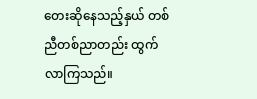တေးဆိုနေသည့်နှယ် တစ်ညီတစ်ညာတည်း ထွက်လာကြသည်။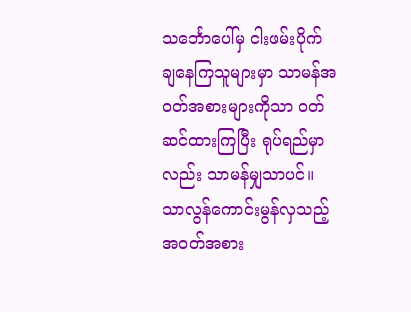သင်္ဘောပေါ်မှ ငါးဖမ်းပိုက် ချနေကြသူများမှာ သာမန်အဝတ်အစားများကိုသာ ဝတ်ဆင်ထားကြပြီး ရုပ်ရည်မှာလည်း သာမန်မျှသာပင်။ သာလွန်ကောင်းမွန်လှသည့် အဝတ်အစား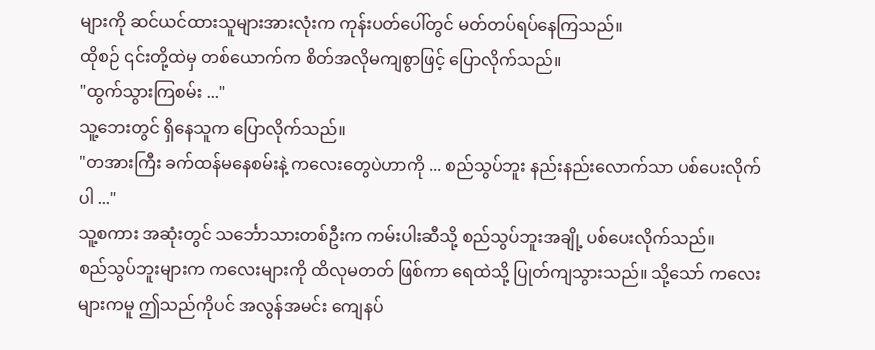များကို ဆင်ယင်ထားသူများအားလုံးက ကုန်းပတ်ပေါ်တွင် မတ်တပ်ရပ်နေကြသည်။
ထိုစဉ် ၎င်းတို့ထဲမှ တစ်ယောက်က စိတ်အလိုမကျစွာဖြင့် ပြောလိုက်သည်။
"ထွက်သွားကြစမ်း ..."
သူ့ဘေးတွင် ရှိနေသူက ပြောလိုက်သည်။
"တအားကြီး ခက်ထန်မနေစမ်းနဲ့ ကလေးတွေပဲဟာကို ... စည်သွပ်ဘူး နည်းနည်းလောက်သာ ပစ်ပေးလိုက်ပါ ..."
သူ့စကား အဆုံးတွင် သင်္ဘောသားတစ်ဦးက ကမ်းပါးဆီသို့ စည်သွပ်ဘူးအချို့ ပစ်ပေးလိုက်သည်။
စည်သွပ်ဘူးများက ကလေးများကို ထိလုမတတ် ဖြစ်ကာ ရေထဲသို့ ပြုတ်ကျသွားသည်။ သို့သော် ကလေးများကမူ ဤသည်ကိုပင် အလွန်အမင်း ကျေနပ်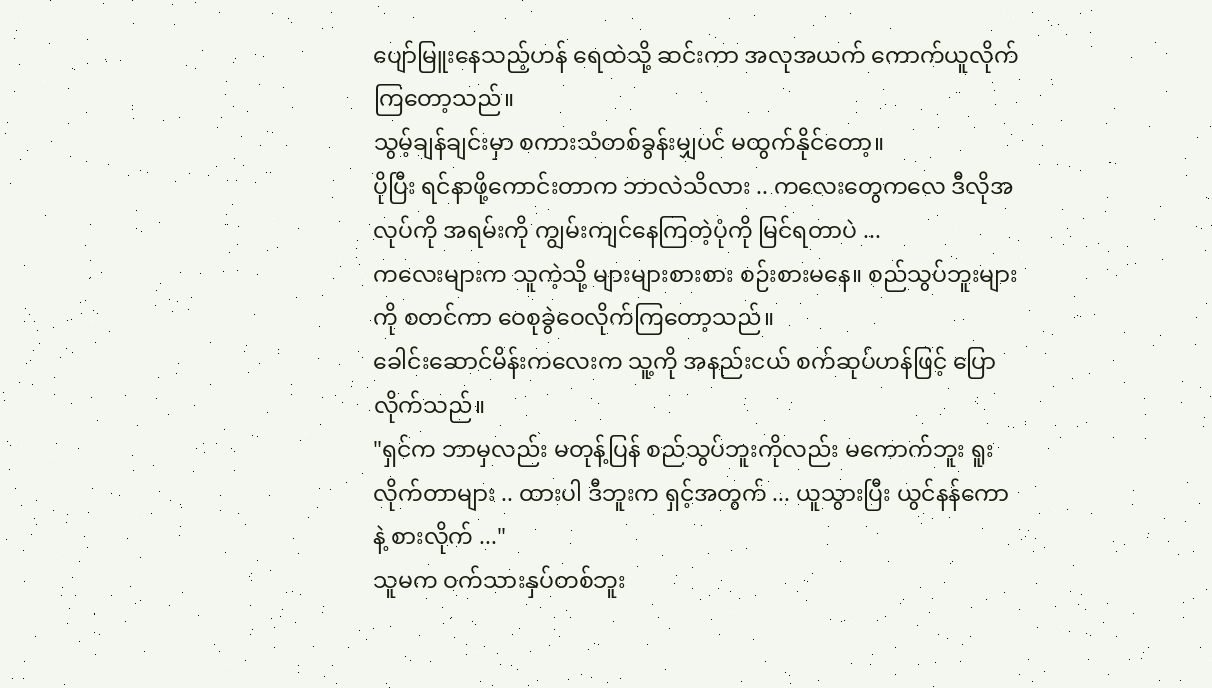ပျော်မြူးနေသည့်ဟန် ရေထဲသို့ ဆင်းကာ အလုအယက် ကောက်ယူလိုက်ကြတော့သည်။
သွမ့်ချန်ချင်းမှာ စကားသံတစ်ခွန်းမျှပင် မထွက်နိုင်တော့။
ပိုပြီး ရင်နာဖို့ကောင်းတာက ဘာလဲသိလား .. ကလေးတွေကလေ ဒီလိုအလုပ်ကို အရမ်းကို ကျွမ်းကျင်နေကြတဲ့ပုံကို မြင်ရတာပဲ ...
ကလေးများက သူကဲ့သို့ များများစားစား စဉ်းစားမနေ။ စည်သွပ်ဘူးများကို စတင်ကာ ဝေစုခွဲဝေလိုက်ကြတော့သည်။
ခေါင်းဆောင်မိန်းကလေးက သူ့ကို အနည်းငယ် စက်ဆုပ်ဟန်ဖြင့် ပြောလိုက်သည်။
"ရှင်က ဘာမှလည်း မတုန့်ပြန် စည်သွပ်ဘူးကိုလည်း မကောက်ဘူး ရူးလိုက်တာများ .. ထားပါ ဒီဘူးက ရှင့်အတွက် ... ယူသွားပြီး ယွင်နန်ကောနဲ့ စားလိုက် ..."
သူမက ဝက်သားနှပ်တစ်ဘူး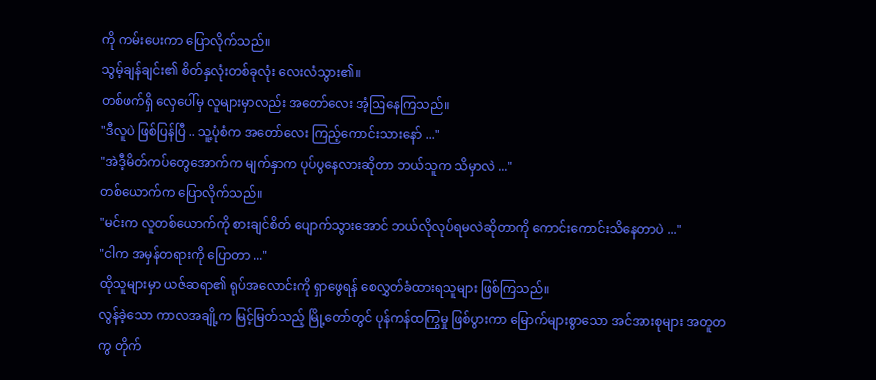ကို ကမ်းပေးကာ ပြောလိုက်သည်။
သွမ့်ချန်ချင်း၏ စိတ်နှလုံးတစ်ခုလုံး လေးလံသွား၏။
တစ်ဖက်ရှိ လှေပေါ်မှ လူများမှာလည်း အတော်လေး အံ့ဩနေကြသည်။
"ဒီလူပဲ ဖြစ်ပြန်ပြီ .. သူ့ပုံစံက အတော်လေး ကြည့်ကောင်းသားနော် ..."
"အဲဒီ့မိတ်ကပ်တွေအောက်က မျက်နှာက ပုပ်ပွနေလားဆိုတာ ဘယ်သူက သိမှာလဲ ..."
တစ်ယောက်က ပြောလိုက်သည်။
"မင်းက လူတစ်ယောက်ကို စားချင်စိတ် ပျောက်သွားအောင် ဘယ်လိုလုပ်ရမလဲဆိုတာကို ကောင်းကောင်းသိနေတာပဲ ..."
"ငါက အမှန်တရားကို ပြောတာ ..."
ထိုသူများမှာ ယဇ်ဆရာ၏ ရုပ်အလောင်းကို ရှာဖွေရန် စေလွှတ်ခံထားရသူများ ဖြစ်ကြသည်။
လွန်ခဲ့သော ကာလအချို့က မြင့်မြတ်သည့် မြို့တော်တွင် ပုန်ကန်ထကြွမှု ဖြစ်ပွားကာ မြောက်များစွာသော အင်အားစုများ အတူတကွ တိုက်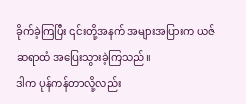ခိုက်ခဲ့ကြပြီး ၎င်းတို့အနက် အများအပြားက ယဇ်ဆရာထံ အပြေးသွားခဲ့ကြသည်။
ဒါက ပုန်ကန်တာလို့လည်း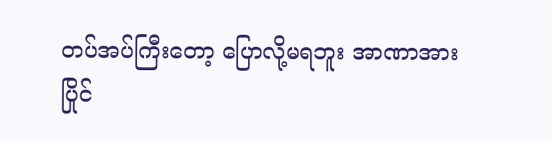တပ်အပ်ကြီးတော့ ပြောလို့မရဘူး အာဏာအားပြိုင်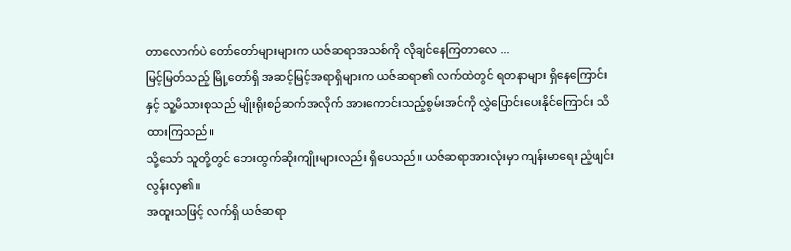တာလောက်ပဲ တော်တော်များများက ယဇ်ဆရာအသစ်ကို လိုချင်နေကြတာလေ ...
မြင့်မြတ်သည့် မြို့တော်ရှိ အဆင့်မြင့်အရာရှိများက ယဇ်ဆရာ၏ လက်ထဲတွင် ရတနာများ ရှိနေကြောင်းနှင့် သူ့မိသားစုသည် မျိုးရိုးစဉ်ဆက်အလိုက် အားကောင်းသည့်စွမ်းအင်ကို လွှဲပြောင်းပေးနိုင်ကြောင်း သိထားကြသည်။
သို့သော် သူတို့တွင် ဘေးထွက်ဆိုးကျိုးများလည်း ရှိပေသည်။ ယဇ်ဆရာအားလုံးမှာ ကျန်းမာရေး ညံ့ဖျင်းလွန်းလှ၏။
အထူးသဖြင့် လက်ရှိ ယဇ်ဆရာ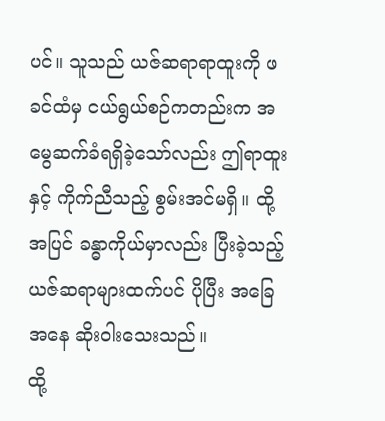ပင်။ သူသည် ယဇ်ဆရာရာထူးကို ဖခင်ထံမှ ငယ်ရွယ်စဉ်ကတည်းက အမွေဆက်ခံရရှိခဲ့သော်လည်း ဤရာထူးနှင့် ကိုက်ညီသည့် စွမ်းအင်မရှိ။ ထို့အပြင် ခန္ဓာကိုယ်မှာလည်း ပြီးခဲ့သည့် ယဇ်ဆရာများထက်ပင် ပိုပြီး အခြေအနေ ဆိုးဝါးသေးသည်။
ထို့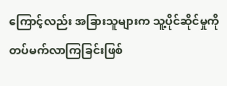ကြောင့်လည်း အခြားသူများက သူ့ပိုင်ဆိုင်မှုကို တပ်မက်လာကြခြင်းဖြစ်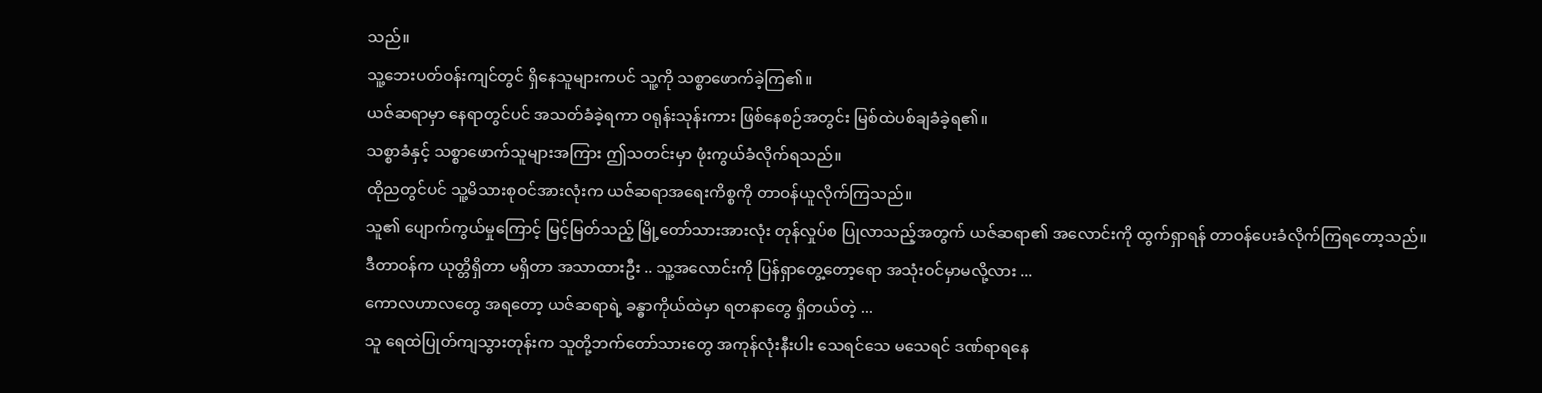သည်။
သူ့ဘေးပတ်ဝန်းကျင်တွင် ရှိနေသူများကပင် သူ့ကို သစ္စာဖောက်ခဲ့ကြ၏။
ယဇ်ဆရာမှာ နေရာတွင်ပင် အသတ်ခံခဲ့ရကာ ဝရုန်းသုန်းကား ဖြစ်နေစဉ်အတွင်း မြစ်ထဲပစ်ချခံခဲ့ရ၏။
သစ္စာခံနှင့် သစ္စာဖောက်သူများအကြား ဤသတင်းမှာ ဖုံးကွယ်ခံလိုက်ရသည်။
ထိုညတွင်ပင် သူ့မိသားစုဝင်အားလုံးက ယဇ်ဆရာအရေးကိစ္စကို တာဝန်ယူလိုက်ကြသည်။
သူ၏ ပျောက်ကွယ်မှုကြောင့် မြင့်မြတ်သည့် မြို့တော်သားအားလုံး တုန်လှုပ်စ ပြုလာသည့်အတွက် ယဇ်ဆရာ၏ အလောင်းကို ထွက်ရှာရန် တာဝန်ပေးခံလိုက်ကြရတော့သည်။
ဒီတာဝန်က ယုတ္တိရှိတာ မရှိတာ အသာထားဦး .. သူ့အလောင်းကို ပြန်ရှာတွေ့တော့ရော အသုံးဝင်မှာမလို့လား ...
ကောလဟာလတွေ အရတော့ ယဇ်ဆရာရဲ့ ခန္ဓာကိုယ်ထဲမှာ ရတနာတွေ ရှိတယ်တဲ့ ...
သူ ရေထဲပြုတ်ကျသွားတုန်းက သူတို့ဘက်တော်သားတွေ အကုန်လုံးနီးပါး သေရင်သေ မသေရင် ဒဏ်ရာရနေ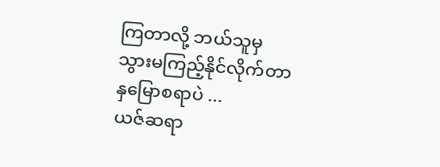ကြတာလို့ ဘယ်သူမှ သွားမကြည့်နိုင်လိုက်တာ နှမြောစရာပဲ ...
ယဇ်ဆရာ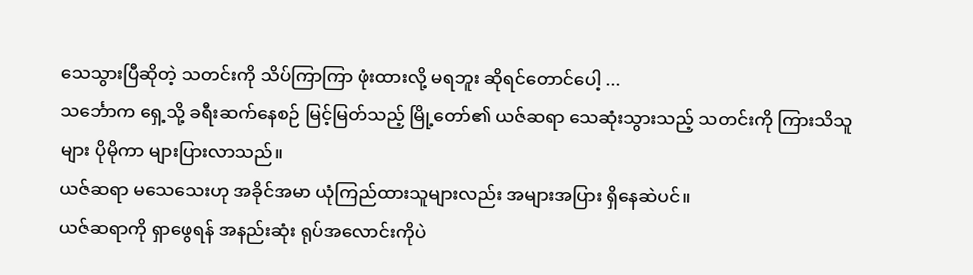သေသွားပြီဆိုတဲ့ သတင်းကို သိပ်ကြာကြာ ဖုံးထားလို့ မရဘူး ဆိုရင်တောင်ပေါ့ ...
သင်္ဘောက ရှေ့သို့ ခရီးဆက်နေစဉ် မြင့်မြတ်သည့် မြို့တော်၏ ယဇ်ဆရာ သေဆုံးသွားသည့် သတင်းကို ကြားသိသူများ ပိုမိုကာ များပြားလာသည်။
ယဇ်ဆရာ မသေသေးဟု အခိုင်အမာ ယုံကြည်ထားသူများလည်း အများအပြား ရှိနေဆဲပင်။
ယဇ်ဆရာကို ရှာဖွေရန် အနည်းဆုံး ရုပ်အလောင်းကိုပဲ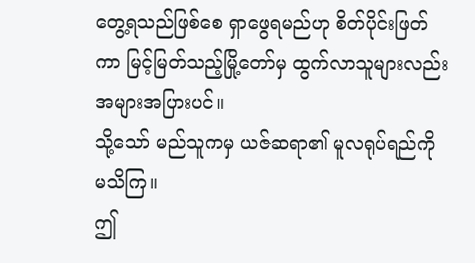တွေ့ရသည်ဖြစ်စေ ရှာဖွေရမည်ဟု စိတ်ပိုင်းဖြတ်ကာ မြင့်မြတ်သည့်မြို့တော်မှ ထွက်လာသူများလည်း အများအပြားပင်။
သို့သော် မည်သူကမှ ယဇ်ဆရာ၏ မူလရုပ်ရည်ကို မသိကြ။
ဤ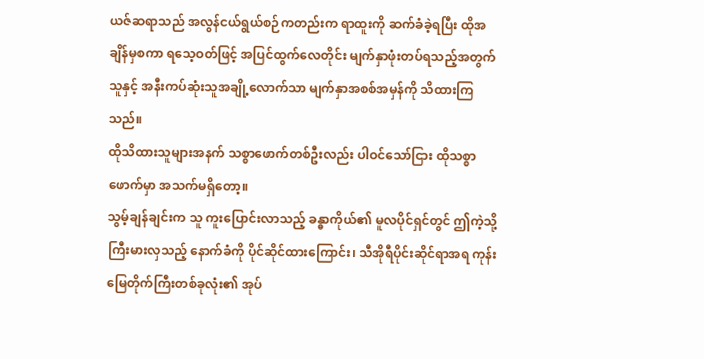ယဇ်ဆရာသည် အလွန်ငယ်ရွယ်စဉ်ကတည်းက ရာထူးကို ဆက်ခံခဲ့ရပြီး ထိုအချိန်မှစကာ ရသေ့ဝတ်ဖြင့် အပြင်ထွက်လေတိုင်း မျက်နှာဖုံးတပ်ရသည့်အတွက် သူနှင့် အနီးကပ်ဆုံးသူအချို့လောက်သာ မျက်နှာအစစ်အမှန်ကို သိထားကြသည်။
ထိုသိထားသူများအနက် သစ္စာဖောက်တစ်ဦးလည်း ပါဝင်သော်ငြား ထိုသစ္စာဖောက်မှာ အသက်မရှိတော့။
သွမ့်ချန်ချင်းက သူ ကူးပြောင်းလာသည့် ခန္ဓာကိုယ်၏ မူလပိုင်ရှင်တွင် ဤကဲ့သို့ ကြီးမားလှသည့် နောက်ခံကို ပိုင်ဆိုင်ထားကြောင်း၊ သီအိုရီပိုင်းဆိုင်ရာအရ ကုန်းမြေတိုက်ကြီးတစ်ခုလုံး၏ အုပ်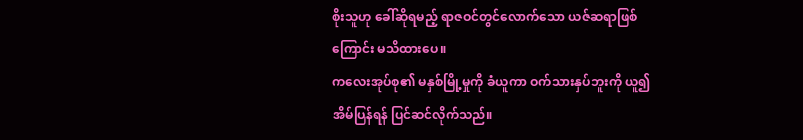စိုးသူဟု ခေါ်ဆိုရမည့် ရာဇဝင်တွင်လောက်သော ယဇ်ဆရာဖြစ်ကြောင်း မသိထားပေ။
ကလေးအုပ်စု၏ မနှစ်မြို့မှုကို ခံယူကာ ဝက်သားနှပ်ဘူးကို ယူ၍ အိမ်ပြန်ရန် ပြင်ဆင်လိုက်သည်။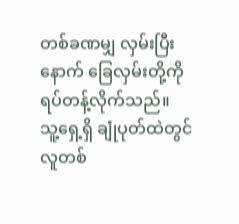တစ်ခဏမျှ လှမ်းပြီးနောက် ခြေလှမ်းတို့ကို ရပ်တန့်လိုက်သည်။
သူ့ရှေ့ရှိ ချုံပုတ်ထဲတွင် လူတစ်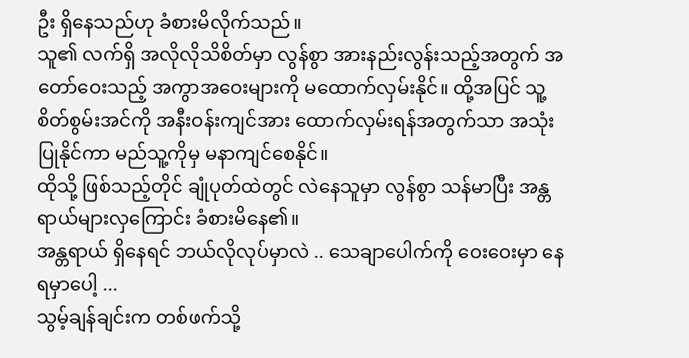ဦး ရှိနေသည်ဟု ခံစားမိလိုက်သည်။
သူ၏ လက်ရှိ အလိုလိုသိစိတ်မှာ လွန်စွာ အားနည်းလွန်းသည့်အတွက် အတော်ဝေးသည့် အကွာအဝေးများကို မထောက်လှမ်းနိုင်။ ထို့အပြင် သူ့စိတ်စွမ်းအင်ကို အနီးဝန်းကျင်အား ထောက်လှမ်းရန်အတွက်သာ အသုံးပြုနိုင်ကာ မည်သူ့ကိုမှ မနာကျင်စေနိုင်။
ထိုသို့ ဖြစ်သည့်တိုင် ချုံပုတ်ထဲတွင် လဲနေသူမှာ လွန်စွာ သန်မာပြီး အန္တရာယ်များလှကြောင်း ခံစားမိနေ၏။
အန္တရာယ် ရှိနေရင် ဘယ်လိုလုပ်မှာလဲ .. သေချာပေါက်ကို ဝေးဝေးမှာ နေရမှာပေါ့ ...
သွမ့်ချန်ချင်းက တစ်ဖက်သို့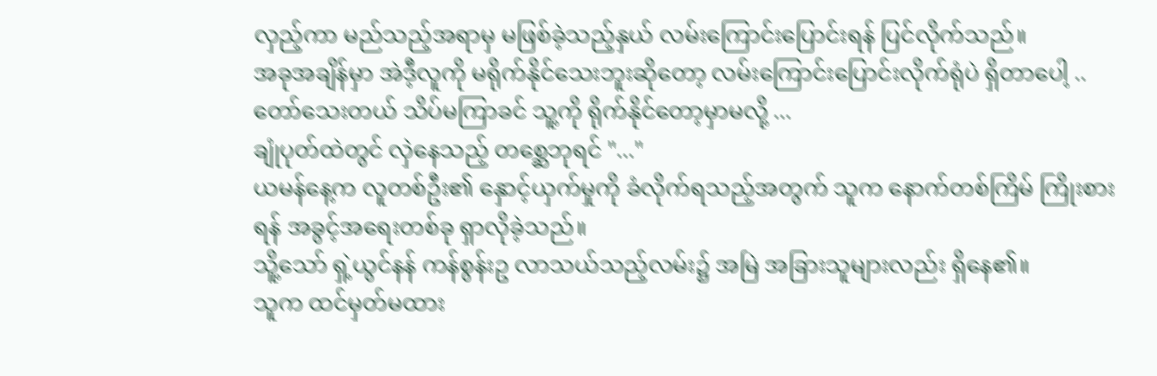လှည့်ကာ မည်သည့်အရာမှ မဖြစ်ခဲ့သည့်နှယ် လမ်းကြောင်းပြောင်းရန် ပြင်လိုက်သည်။
အခုအချိန်မှာ အဲဒီ့လူကို မရိုက်နိုင်သေးဘူးဆိုတော့ လမ်းကြောင်းပြောင်းလိုက်ရုံပဲ ရှိတာပေါ့ ..
တော်သေးတယ် သိပ်မကြာခင် သူ့ကို ရိုက်နိုင်တော့မှာမလို့ ...
ချုံပုတ်ထဲတွင် လှဲနေသည့် တစ္ဆေဘုရင် "..."
ယမန်နေ့က လူတစ်ဦး၏ နှောင့်ယှက်မှုကို ခံလိုက်ရသည့်အတွက် သူက နောက်တစ်ကြိမ် ကြိုးစားရန် အခွင့်အရေးတစ်ခု ရှာလိုခဲ့သည်။
သိူ့သော် ရှဲ့ယွင်နန် ကန်စွန်းဥ လာသယ်သည့်လမ်း၌ အမြဲ အခြားသူများလည်း ရှိနေ၏။
သူက ထင်မှတ်မထား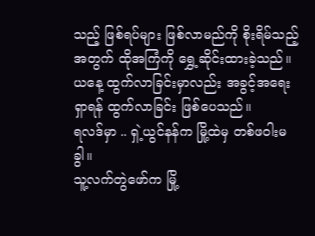သည့် ဖြစ်ရပ်များ ဖြစ်လာမည်ကို စိုးရိမ်သည့်အတွက် ထိုအကြံကို ရွှေ့ဆိုင်းထားခဲ့သည်။ ယနေ့ ထွက်လာခြင်းမှာလည်း အခွင့်အရေး ရှာရန် ထွက်လာခြင်း ဖြစ်ပေသည်။
ရလဒ်မှာ .. ရှဲ့ယွင်နန်က မြို့ထဲမှ တစ်ဖဝါးမခွါ။
သူ့လက်တွဲဖော်က မြို့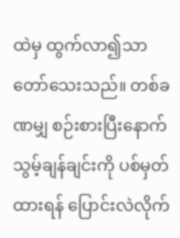ထဲမှ ထွက်လာ၍သာ တော်သေးသည်။ တစ်ခဏမျှ စဉ်းစားပြီးနောက် သွမ့်ချန်ချင်းကို ပစ်မှတ်ထားရန် ပြောင်းလဲလိုက်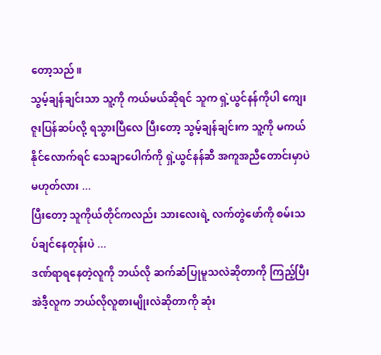တော့သည်။
သွမ့်ချန်ချင်းသာ သူ့ကို ကယ်မယ်ဆိုရင် သူက ရှဲ့ယွင်နန်ကိုပါ ကျေးဇူးပြန်ဆပ်လို့ ရသွားပြီလေ ပြီးတော့ သွမ့်ချန်ချင်းက သူ့ကို မကယ်နိုင်လောက်ရင် သေချာပေါက်ကို ရှဲ့ယွင်နန်ဆီ အကူအညီတောင်းမှာပဲ မဟုတ်လား ...
ပြီးတော့ သူကိုယ်တိုင်ကလည်း သားလေးရဲ့ လက်တွဲဖော်ကို စမ်းသ
ပ်ချင်နေတုန်းပဲ ...
ဒဏ်ရာရနေတဲ့လူကို ဘယ်လို ဆက်ဆံပြုမူသလဲဆိုတာကို ကြည့်ပြီး အဲဒီ့လူက ဘယ်လိုလူစားမျိုးလဲဆိုတာကို ဆုံး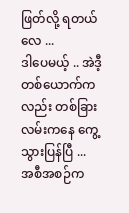ဖြတ်လို့ ရတယ်လေ ...
ဒါပေမယ့် .. အဲဒီ့တစ်ယောက်ကလည်း တစ်ခြားလမ်းကနေ ကွေ့သွားပြန်ပြီ ...
အစီအစဉ်က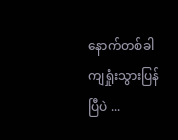နောက်တစ်ခါ ကျရှုံးသွားပြန်ပြီပဲ ...